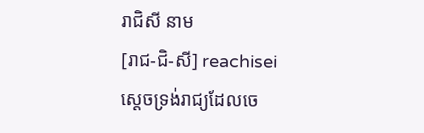រាជិសី នាម
[រាជ-ជិ-សី] reachisei
ស្ដេចទ្រង់រាជ្យដែលចេ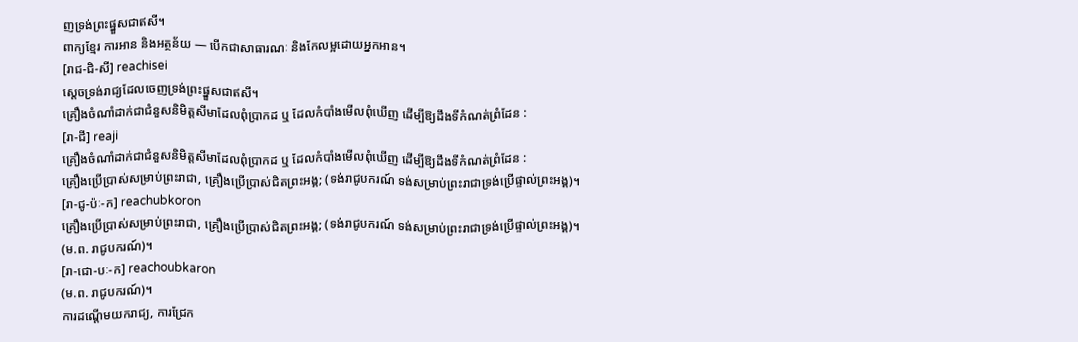ញទ្រង់ព្រះផ្នួសជាឥសី។
ពាក្យខ្មែរ ការអាន និងអត្ថន័យ — បើកជាសាធារណៈ និងកែលម្អដោយអ្នកអាន។
[រាជ-ជិ-សី] reachisei
ស្ដេចទ្រង់រាជ្យដែលចេញទ្រង់ព្រះផ្នួសជាឥសី។
គ្រឿងចំណាំដាក់ជាជំនួសនិមិត្តសីមាដែលពុំប្រាកដ ឬ ដែលកំបាំងមើលពុំឃើញ ដើម្បីឱ្យដឹងទីកំណត់ព្រំដែន :
[រា-ជី] reaji
គ្រឿងចំណាំដាក់ជាជំនួសនិមិត្តសីមាដែលពុំប្រាកដ ឬ ដែលកំបាំងមើលពុំឃើញ ដើម្បីឱ្យដឹងទីកំណត់ព្រំដែន :
គ្រឿងប្រើប្រាស់សម្រាប់ព្រះរាជា, គ្រឿងប្រើប្រាស់ជិតព្រះអង្គ; (ទង់រាជូបករណ៍ ទង់សម្រាប់ព្រះរាជាទ្រង់ប្រើផ្ទាល់ព្រះអង្គ)។
[រា-ជូ-ប៉ៈ-ក] reachubkoron
គ្រឿងប្រើប្រាស់សម្រាប់ព្រះរាជា, គ្រឿងប្រើប្រាស់ជិតព្រះអង្គ; (ទង់រាជូបករណ៍ ទង់សម្រាប់ព្រះរាជាទ្រង់ប្រើផ្ទាល់ព្រះអង្គ)។
(ម.ព. រាជូបករណ៍)។
[រា-ជោ-បៈ-ក] reachoubkaron
(ម.ព. រាជូបករណ៍)។
ការដណ្ដើមយករាជ្យ, ការជ្រែក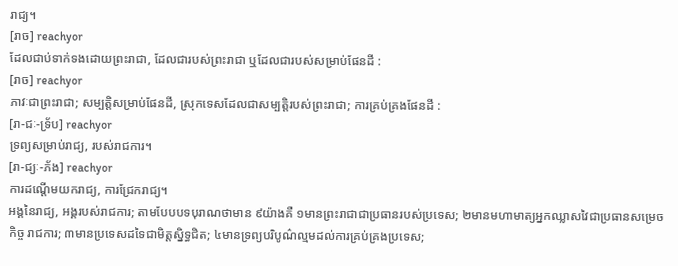រាជ្យ។
[រាច] reachyor
ដែលជាប់ទាក់ទងដោយព្រះរាជា, ដែលជារបស់ព្រះរាជា ឬដែលជារបស់សម្រាប់ផែនដី :
[រាច] reachyor
ភាវៈជាព្រះរាជា; សម្បត្តិសម្រាប់ផែនដី, ស្រុកទេសដែលជាសម្បត្តិរបស់ព្រះរាជា; ការគ្រប់គ្រងផែនដី :
[រា-ជៈ-ទ្រ័ប] reachyor
ទ្រព្យសម្រាប់រាជ្យ, របស់រាជការ។
[រា-ជ្យៈ-ភ័ង] reachyor
ការដណ្ដើមយករាជ្យ, ការជ្រែករាជ្យ។
អង្គនៃរាជ្យ, អង្គរបស់រាជការ; តាមបែបបទបុរាណថាមាន ៩យ៉ាងគឺ ១មានព្រះរាជាជាប្រធានរបស់ប្រទេស; ២មានមហាមាត្យអ្នកឈ្លាសវៃជាប្រធានសម្រេចកិច្ច រាជការ; ៣មានប្រទេសដទៃជាមិត្តស្និទ្ធជិត; ៤មានទ្រព្យបរិបូណ៌ល្មមដល់ការគ្រប់គ្រងប្រទេស;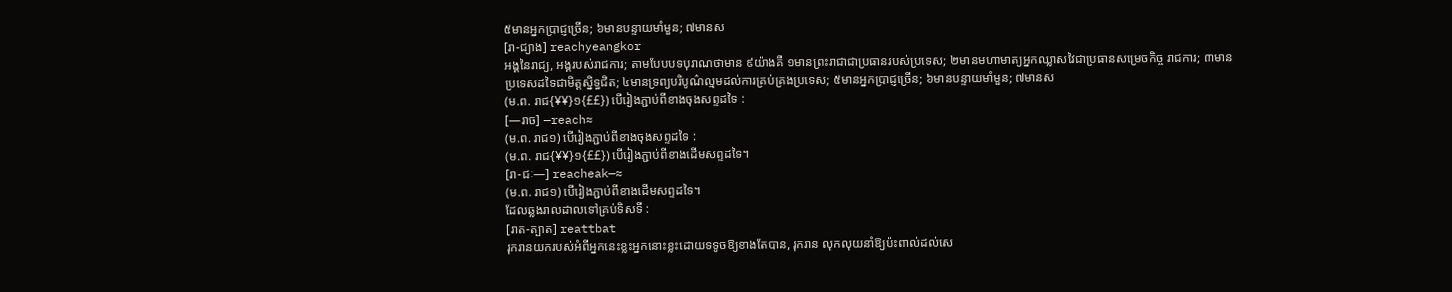៥មានអ្នកប្រាជ្ញច្រើន; ៦មានបន្ទាយមាំមួន; ៧មានស
[រា-ជ្យាង] reachyeangkor
អង្គនៃរាជ្យ, អង្គរបស់រាជការ; តាមបែបបទបុរាណថាមាន ៩យ៉ាងគឺ ១មានព្រះរាជាជាប្រធានរបស់ប្រទេស; ២មានមហាមាត្យអ្នកឈ្លាសវៃជាប្រធានសម្រេចកិច្ច រាជការ; ៣មានប្រទេសដទៃជាមិត្តស្និទ្ធជិត; ៤មានទ្រព្យបរិបូណ៌ល្មមដល់ការគ្រប់គ្រងប្រទេស; ៥មានអ្នកប្រាជ្ញច្រើន; ៦មានបន្ទាយមាំមួន; ៧មានស
(ម.ព. រាជ{¥¥}១{££}) បើរៀងភ្ជាប់ពីខាងចុងសព្ទដទៃ :
[—រាច] —reach≈
(ម.ព. រាជ១) បើរៀងភ្ជាប់ពីខាងចុងសព្ទដទៃ :
(ម.ព. រាជ{¥¥}១{££}) បើរៀងភ្ជាប់ពីខាងដើមសព្ទដទៃ។
[រា-ជៈ—] reacheak—≈
(ម.ព. រាជ១) បើរៀងភ្ជាប់ពីខាងដើមសព្ទដទៃ។
ដែលឆ្លងរាលដាលទៅគ្រប់ទិសទី :
[រាត-ត្បាត] reattbat
រុករានយករបស់អំពីអ្នកនេះខ្លះអ្នកនោះខ្លះដោយទទូចឱ្យខាងតែបាន, រុករាន លុកលុយនាំឱ្យប៉ះពាល់ដល់សេ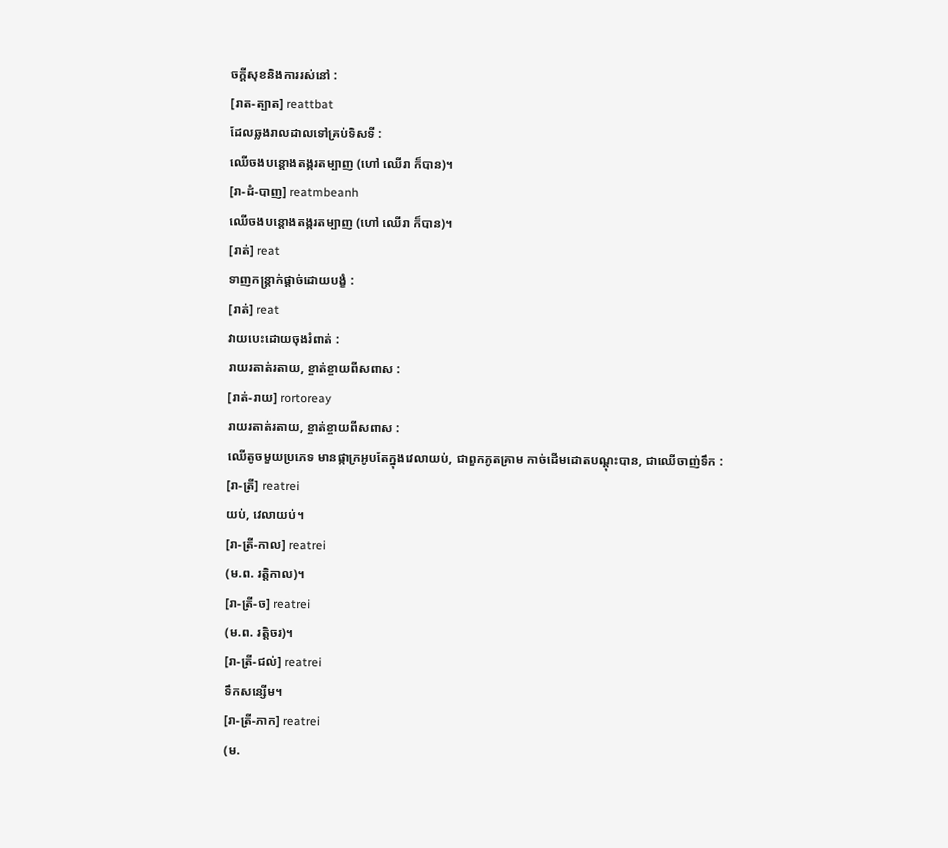ចក្ដីសុខនិងការរស់នៅ :
[រាត-ត្បាត] reattbat
ដែលឆ្លងរាលដាលទៅគ្រប់ទិសទី :
ឈើចងបន្តោងតង្ករតម្បាញ (ហៅ ឈើរា ក៏បាន)។
[រា-ដំ-បាញ] reatmbeanh
ឈើចងបន្តោងតង្ករតម្បាញ (ហៅ ឈើរា ក៏បាន)។
[រាត់] reat
ទាញកន្ត្រាក់ផ្ដាច់ដោយបង្ខំ :
[រាត់] reat
វាយបេះដោយចុងរំពាត់ :
រាយរតាត់រតាយ, ខ្ចាត់ខ្ចាយពីសពាស :
[រាត់-រាយ] rortoreay
រាយរតាត់រតាយ, ខ្ចាត់ខ្ចាយពីសពាស :
ឈើតូចមួយប្រភេទ មានផ្កាក្រអូបតែក្នុងវេលាយប់, ជាពួកភូតគ្រាម កាច់ដើមដោតបណ្ដុះបាន, ជាឈើចាញ់ទឹក :
[រា-ត្រី] reatrei
យប់, វេលាយប់។
[រា-ត្រី-កាល] reatrei
(ម.ព. រត្តិកាល)។
[រា-ត្រី-ច] reatrei
(ម.ព. រត្តិចរ)។
[រា-ត្រី-ជល់] reatrei
ទឹកសន្សើម។
[រា-ត្រី-ភាក] reatrei
(ម.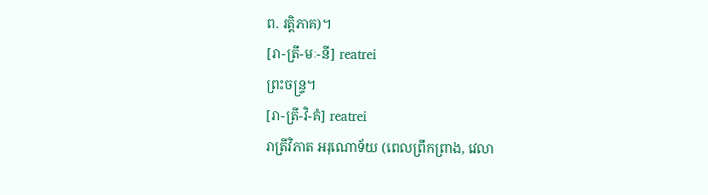ព. រត្តិភាគ)។
[រា-ត្រី-មៈ-នី] reatrei
ព្រះចន្ទ្រ។
[រា-ត្រី-វិ-គំ] reatrei
រាត្រីវិភាត អរុណោទ័យ (ពេលព្រឹកព្រាង, វេលា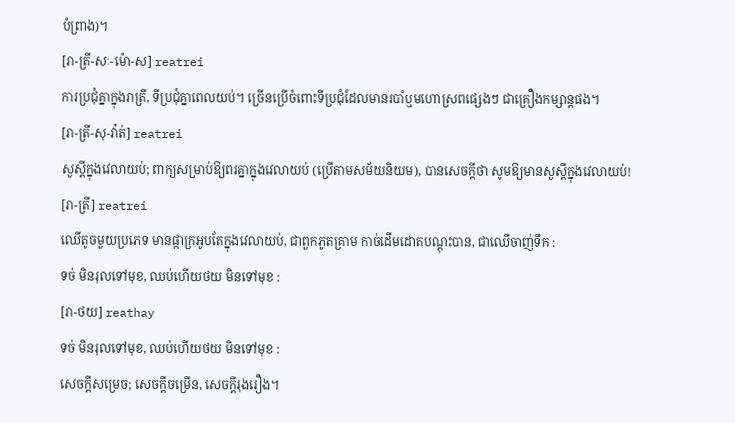បំព្រាង)។
[រា-ត្រី-សៈ-ម៉ោ-ស] reatrei
ការប្រជុំគ្នាក្នុងរាត្រី, ទីប្រជុំគ្នាពេលយប់។ ច្រើនប្រើចំពោះទីប្រជុំដែលមានរបាំឬមហោស្រពផ្សេងៗ ជាគ្រឿងកម្សាន្តផង។
[រា-ត្រី-សុ-វ៉ាត់] reatrei
សួស្ដីក្នុងវេលាយប់; ពាក្យសម្រាប់ឱ្យពរគ្នាក្នុងវេលាយប់ (ប្រើតាមសម័យនិយម), បានសេចក្ដីថា សូមឱ្យមានសួស្ដីក្នុងវេលាយប់!
[រា-ត្រី] reatrei
ឈើតូចមួយប្រភេទ មានផ្កាក្រអូបតែក្នុងវេលាយប់, ជាពួកភូតគ្រាម កាច់ដើមដោតបណ្ដុះបាន, ជាឈើចាញ់ទឹក :
ទច់ មិនរុលទៅមុខ, ឈប់ហើយថយ មិនទៅមុខ :
[រា-ថយ] reathay
ទច់ មិនរុលទៅមុខ, ឈប់ហើយថយ មិនទៅមុខ :
សេចក្ដីសម្រេច; សេចក្ដីចម្រើន, សេចក្ដីរុងរឿង។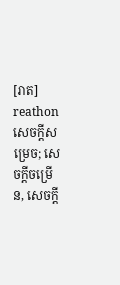[រាត] reathon
សេចក្ដីសម្រេច; សេចក្ដីចម្រើន, សេចក្ដី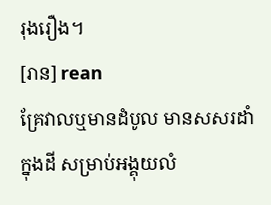រុងរឿង។
[រាន] rean
គ្រែវាលឬមានដំបូល មានសសរដាំក្នុងដី សម្រាប់អង្គុយលំ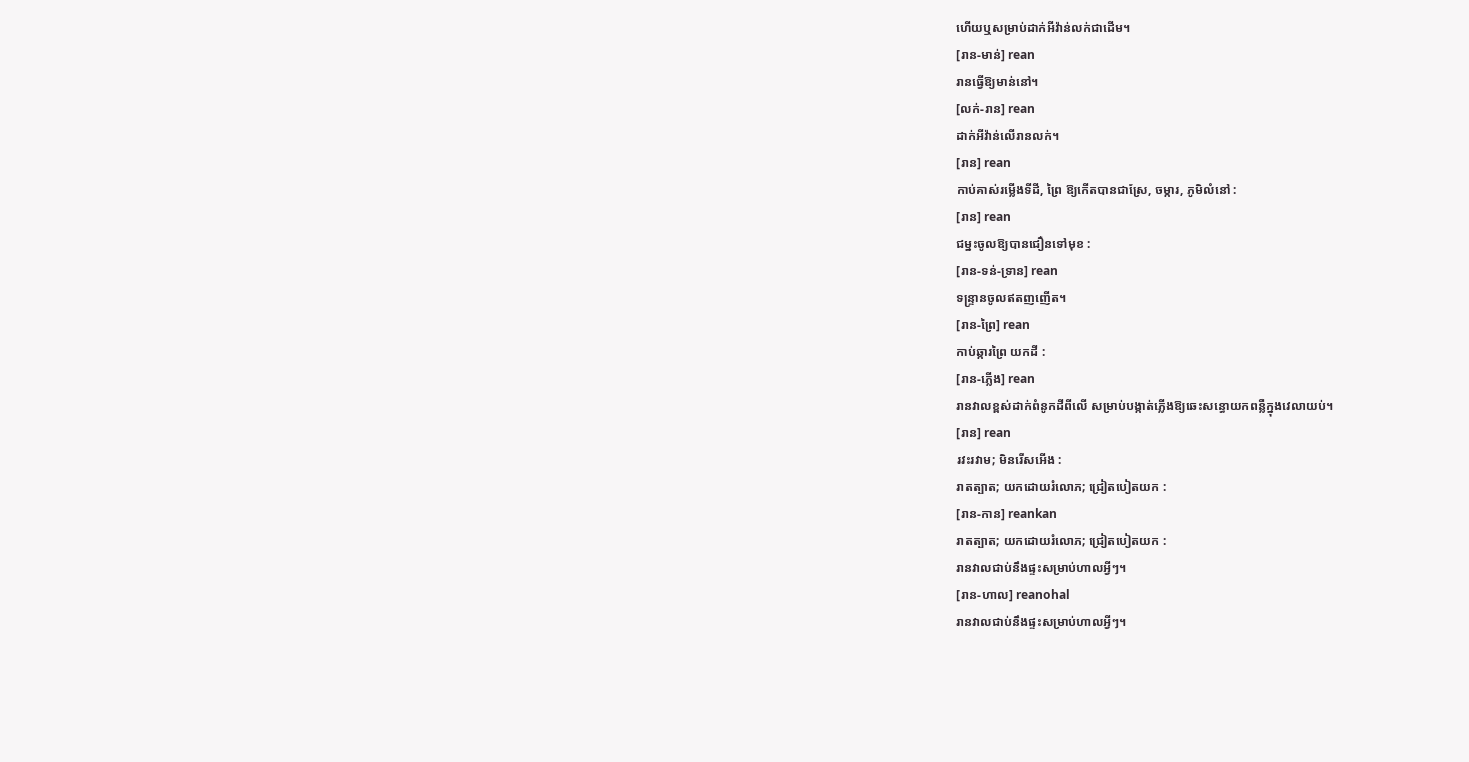ហើយឬសម្រាប់ដាក់អីវ៉ាន់លក់ជាដើម។
[រាន-មាន់] rean
រានធ្វើឱ្យមាន់នៅ។
[លក់-រាន] rean
ដាក់អីវ៉ាន់លើរានលក់។
[រាន] rean
កាប់គាស់រម្លើងទីដី, ព្រៃ ឱ្យកើតបានជាស្រែ, ចម្ការ, ភូមិលំនៅ :
[រាន] rean
ជម្នះចូលឱ្យបានជឿនទៅមុខ :
[រាន-ទន់-ទ្រាន] rean
ទន្ទ្រានចូលឥតញញើត។
[រាន-ព្រៃ] rean
កាប់ឆ្ការព្រៃ យកដី :
[រាន-ភ្លើង] rean
រានវាលខ្ពស់ដាក់ពំនូកដីពីលើ សម្រាប់បង្កាត់ភ្លើងឱ្យឆេះសន្ធោយកពន្លឺក្នុងវេលាយប់។
[រាន] rean
រវះរវាម; មិនរើសអើង :
រាតត្បាត; យកដោយរំលោភ; ជ្រៀតបៀតយក :
[រាន-កាន] reankan
រាតត្បាត; យកដោយរំលោភ; ជ្រៀតបៀតយក :
រានវាលជាប់នឹងផ្ទះសម្រាប់ហាលអ្វីៗ។
[រាន-ហាល] reanohal
រានវាលជាប់នឹងផ្ទះសម្រាប់ហាលអ្វីៗ។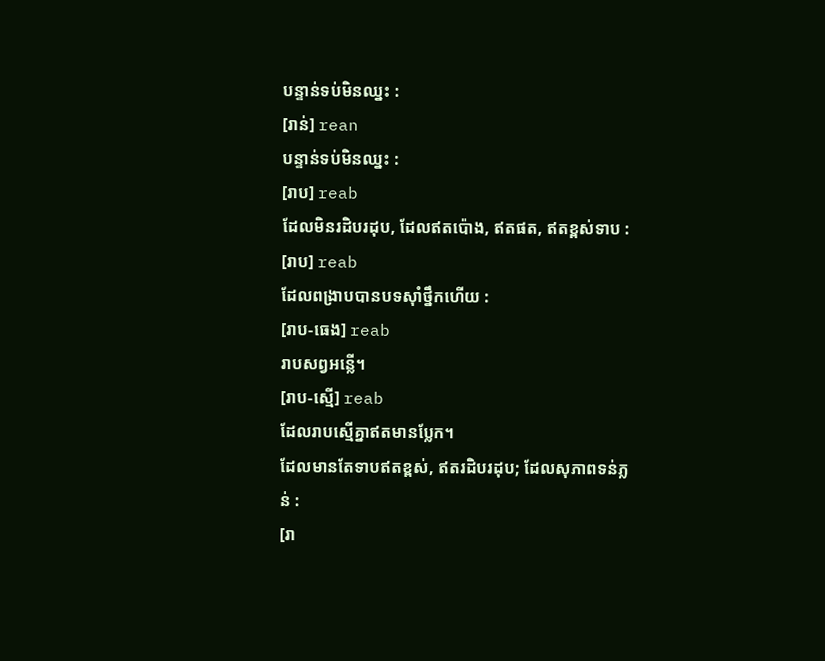បន្ទាន់ទប់មិនឈ្នះ :
[រាន់] rean
បន្ទាន់ទប់មិនឈ្នះ :
[រាប] reab
ដែលមិនរដិបរដុប, ដែលឥតប៉ោង, ឥតផត, ឥតខ្ពស់ទាប :
[រាប] reab
ដែលពង្រាបបានបទស៊ាំថ្នឹកហើយ :
[រាប-ធេង] reab
រាបសព្វអន្លើ។
[រាប-ស្មើ] reab
ដែលរាបស្មើគ្នាឥតមានប្លែក។
ដែលមានតែទាបឥតខ្ពស់, ឥតរដិបរដុប; ដែលសុភាពទន់ភ្លន់ :
[រា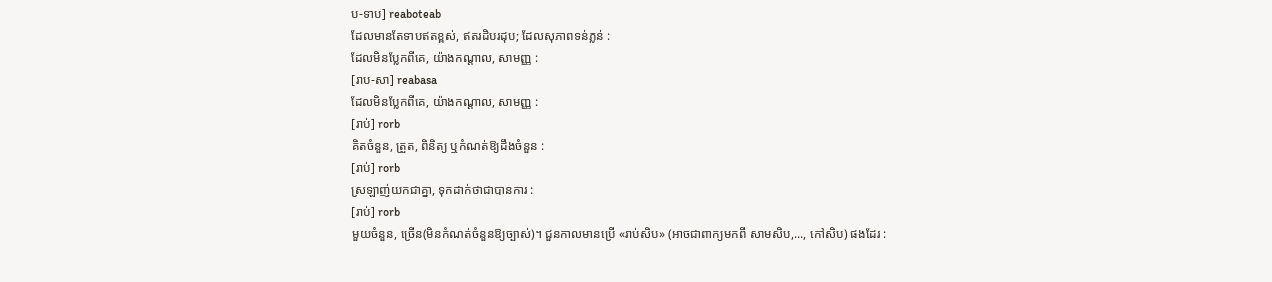ប-ទាប] reaboteab
ដែលមានតែទាបឥតខ្ពស់, ឥតរដិបរដុប; ដែលសុភាពទន់ភ្លន់ :
ដែលមិនប្លែកពីគេ, យ៉ាងកណ្ដាល, សាមញ្ញ :
[រាប-សា] reabasa
ដែលមិនប្លែកពីគេ, យ៉ាងកណ្ដាល, សាមញ្ញ :
[រាប់] rorb
គិតចំនួន, ត្រួត, ពិនិត្យ ឬកំណត់ឱ្យដឹងចំនួន :
[រាប់] rorb
ស្រឡាញ់យកជាគ្នា, ទុកដាក់ថាជាបានការ :
[រាប់] rorb
មួយចំនួន, ច្រើន(មិនកំណត់ចំនួនឱ្យច្បាស់)។ ជួនកាលមានប្រើ «រាប់សិប» (អាចជាពាក្យមកពី សាមសិប,..., កៅសិប) ផងដែរ :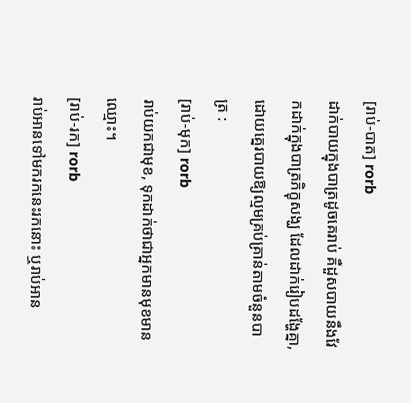[រាប់-បាត] rorb
ដាក់បាយក្នុងបាត្រដូចគេរាប់ គឺដួសបាយនឹងវែកដាក់ក្នុងបាត្រភិក្ខុសង្ឃ ដែលដាក់រៀបដង្ហែគ្នា, ដោយគ្នេរបាយឱ្យល្មមគ្រប់គ្រាន់តាមចំនួនបាត្រ :
[រាប់-មុក] rorb
រាប់យកជាមុខ, ទុកដាក់ថាជាអ្នកមានមុខមានឈ្មោះ។
[រាប់-រក] rorb
រាប់អានទៅមករកនេះរកនោះ ឬរាប់អាន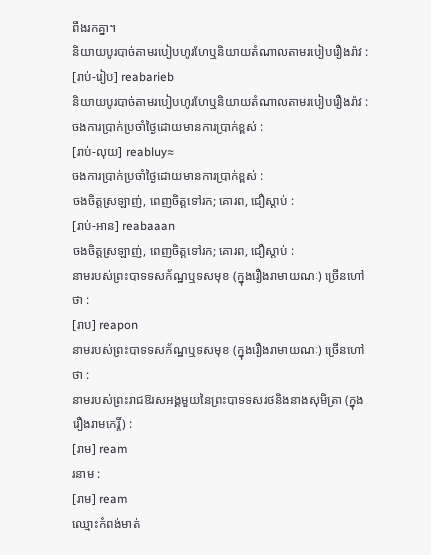ពឹងរកគ្នា។
និយាយបូរបាច់តាមរបៀបហូរហែឬនិយាយតំណាលតាមរបៀបរឿងរ៉ាវ :
[រាប់-រៀប] reabarieb
និយាយបូរបាច់តាមរបៀបហូរហែឬនិយាយតំណាលតាមរបៀបរឿងរ៉ាវ :
ចងការប្រាក់ប្រចាំថ្ងៃដោយមានការប្រាក់ខ្ពស់ :
[រាប់-លុយ] reabluy≈
ចងការប្រាក់ប្រចាំថ្ងៃដោយមានការប្រាក់ខ្ពស់ :
ចងចិត្តស្រឡាញ់, ពេញចិត្តទៅរក; គោរព, ជឿស្ដាប់ :
[រាប់-អាន] reabaaan
ចងចិត្តស្រឡាញ់, ពេញចិត្តទៅរក; គោរព, ជឿស្ដាប់ :
នាមរបស់ព្រះបាទទសក័ណ្ឋឬទសមុខ (ក្នុងរឿងរាមាយណៈ) ច្រើនហៅថា :
[រាប] reapon
នាមរបស់ព្រះបាទទសក័ណ្ឋឬទសមុខ (ក្នុងរឿងរាមាយណៈ) ច្រើនហៅថា :
នាមរបស់ព្រះរាជឱរសអង្គមួយនៃព្រះបាទទសរថនិងនាងសុមិត្រា (ក្នុងរឿងរាមកេរ្តិ៍) :
[រាម] ream
រនាម :
[រាម] ream
ឈ្មោះកំពង់មាត់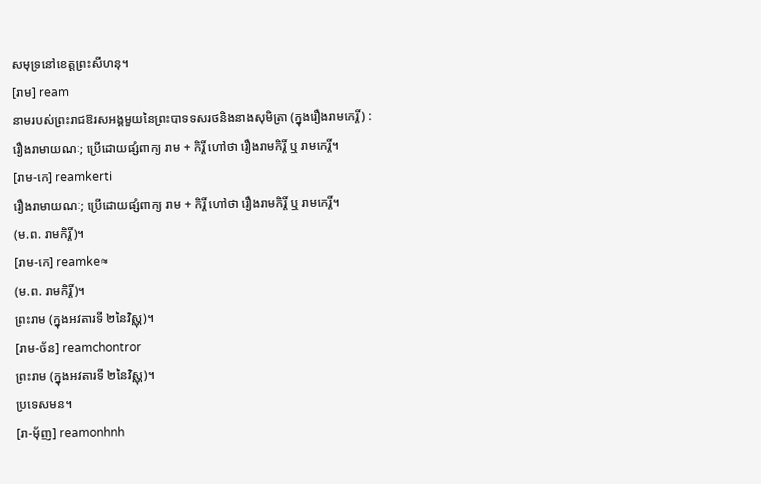សមុទ្រនៅខេត្តព្រះសីហនុ។
[រាម] ream
នាមរបស់ព្រះរាជឱរសអង្គមួយនៃព្រះបាទទសរថនិងនាងសុមិត្រា (ក្នុងរឿងរាមកេរ្តិ៍) :
រឿងរាមាយណៈ; ប្រើដោយផ្សំពាក្យ រាម + កិរ្តិ៍ ហៅថា រឿងរាមកិរ្តិ៍ ឬ រាមកេរ្តិ៍។
[រាម-កេ] reamkerti
រឿងរាមាយណៈ; ប្រើដោយផ្សំពាក្យ រាម + កិរ្តិ៍ ហៅថា រឿងរាមកិរ្តិ៍ ឬ រាមកេរ្តិ៍។
(ម.ព. រាមកិរ្តិ៍)។
[រាម-កេ] reamke≈
(ម.ព. រាមកិរ្តិ៍)។
ព្រះរាម (ក្នុងអវតារទី ២នៃវិស្ណុ)។
[រាម-ច័ន] reamchontror
ព្រះរាម (ក្នុងអវតារទី ២នៃវិស្ណុ)។
ប្រទេសមន។
[រា-មុ័ញ] reamonhnh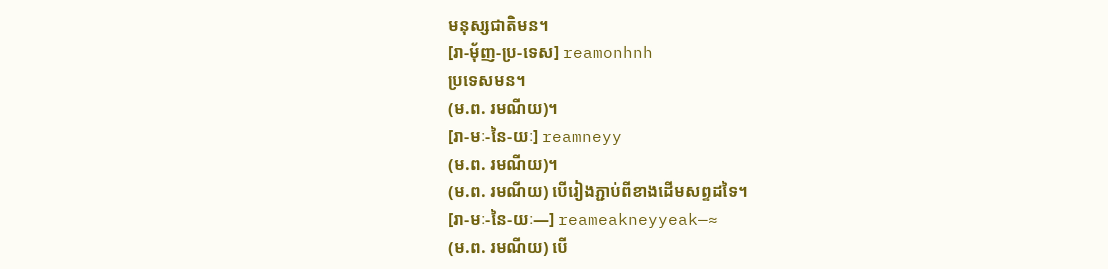មនុស្សជាតិមន។
[រា-មុ័ញ-ប្រ-ទេស] reamonhnh
ប្រទេសមន។
(ម.ព. រមណីយ)។
[រា-មៈ-នៃ-យៈ] reamneyy
(ម.ព. រមណីយ)។
(ម.ព. រមណីយ) បើរៀងភ្ជាប់ពីខាងដើមសព្ទដទៃ។
[រា-មៈ-នៃ-យៈ—] reameakneyyeak—≈
(ម.ព. រមណីយ) បើ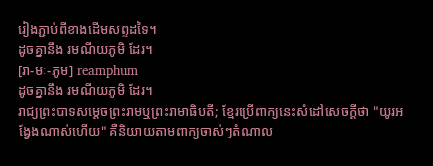រៀងភ្ជាប់ពីខាងដើមសព្ទដទៃ។
ដូចគ្នានឹង រមណីយភូមិ ដែរ។
[រា-មៈ-ភូម] reamphum
ដូចគ្នានឹង រមណីយភូមិ ដែរ។
រាជ្យព្រះបាទសម្ដេចព្រះរាមឬព្រះរាមាធិបតី; ខ្មែរប្រើពាក្យនេះសំដៅសេចក្ដីថា "យូរអង្វែងណាស់ហើយ" គឺនិយាយតាមពាក្យចាស់ៗតំណាល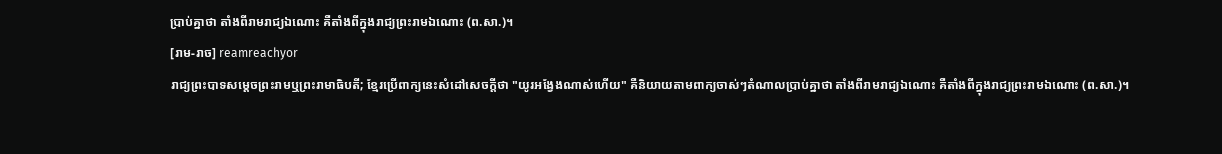ប្រាប់គ្នាថា តាំងពីរាមរាជ្យឯណោះ គឺតាំងពីក្នុងរាជ្យព្រះរាមឯណោះ (ព.សា.)។
[រាម-រាច] reamreachyor
រាជ្យព្រះបាទសម្ដេចព្រះរាមឬព្រះរាមាធិបតី; ខ្មែរប្រើពាក្យនេះសំដៅសេចក្ដីថា "យូរអង្វែងណាស់ហើយ" គឺនិយាយតាមពាក្យចាស់ៗតំណាលប្រាប់គ្នាថា តាំងពីរាមរាជ្យឯណោះ គឺតាំងពីក្នុងរាជ្យព្រះរាមឯណោះ (ព.សា.)។